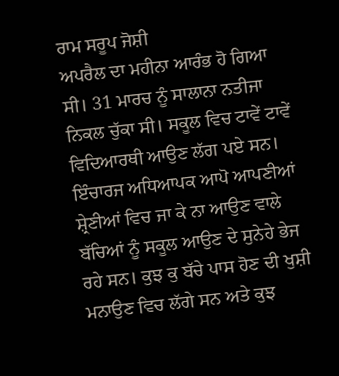ਰਾਮ ਸਰੂਪ ਜੋਸ਼ੀ
ਅਪਰੈਲ ਦਾ ਮਹੀਨਾ ਆਰੰਭ ਹੋ ਗਿਆ ਸੀ। 31 ਮਾਰਚ ਨੂੰ ਸਾਲਾਨਾ ਨਤੀਜਾ ਨਿਕਲ ਚੁੱਕਾ ਸੀ। ਸਕੂਲ ਵਿਚ ਟਾਵੇਂ ਟਾਵੇਂ ਵਿਦਿਆਰਥੀ ਆਉਣ ਲੱਗ ਪਏ ਸਨ। ਇੰਚਾਰਜ ਅਧਿਆਪਕ ਆਪੋ ਆਪਣੀਆਂ ਸ਼੍ਰੇਣੀਆਂ ਵਿਚ ਜਾ ਕੇ ਨਾ ਆਉਣ ਵਾਲੇ ਬੱਚਿਆਂ ਨੂੰ ਸਕੂਲ ਆਉਣ ਦੇ ਸੁਨੇਹੇ ਭੇਜ ਰਹੇ ਸਨ। ਕੁਝ ਕੁ ਬੱਚੇ ਪਾਸ ਹੋਣ ਦੀ ਖੁਸ਼ੀ ਮਨਾਉਣ ਵਿਚ ਲੱਗੇ ਸਨ ਅਤੇ ਕੁਝ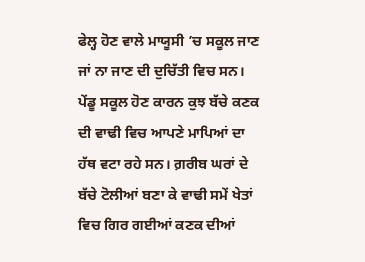ਫੇਲ੍ਹ ਹੋਣ ਵਾਲੇ ਮਾਯੂਸੀ ’ਚ ਸਕੂਲ ਜਾਣ ਜਾਂ ਨਾ ਜਾਣ ਦੀ ਦੁਚਿੱਤੀ ਵਿਚ ਸਨ। ਪੇਂਡੂ ਸਕੂਲ ਹੋਣ ਕਾਰਨ ਕੁਝ ਬੱਚੇ ਕਣਕ ਦੀ ਵਾਢੀ ਵਿਚ ਆਪਣੇ ਮਾਪਿਆਂ ਦਾ ਹੱਥ ਵਟਾ ਰਹੇ ਸਨ। ਗ਼ਰੀਬ ਘਰਾਂ ਦੇ ਬੱਚੇ ਟੋਲੀਆਂ ਬਣਾ ਕੇ ਵਾਢੀ ਸਮੇਂ ਖੇਤਾਂ ਵਿਚ ਗਿਰ ਗਈਆਂ ਕਣਕ ਦੀਆਂ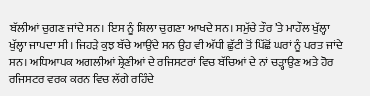ਬੱਲੀਆਂ ਚੁਗਣ ਜਾਂਦੇ ਸਨ। ਇਸ ਨੂੰ ਸ਼ਿਲਾ ਚੁਗਣਾ ਆਖਦੇ ਸਨ। ਸਮੁੱਚੇ ਤੌਰ ’ਤੇ ਮਾਹੌਲ ਖੁੱਲ੍ਹਾ ਖੁੱਲ੍ਹਾ ਜਾਪਦਾ ਸੀ। ਜਿਹੜੇ ਕੁਝ ਬੱਚੇ ਆਉਂਦੇ ਸਨ ਉਹ ਵੀ ਅੱਧੀ ਛੁੱਟੀ ਤੋਂ ਪਿੱਛੋਂ ਘਰਾਂ ਨੂੰ ਪਰਤ ਜਾਂਦੇ ਸਨ। ਅਧਿਆਪਕ ਅਗਲੀਆਂ ਸ਼੍ਰੇਣੀਆਂ ਦੇ ਰਜਿਸਟਰਾਂ ਵਿਚ ਬੱਚਿਆਂ ਦੇ ਨਾਂ ਚੜ੍ਹਾਉਣ ਅਤੇ ਹੋਰ ਰਜਿਸਟਰ ਵਰਕ ਕਰਨ ਵਿਚ ਲੱਗੇ ਰਹਿੰਦੇ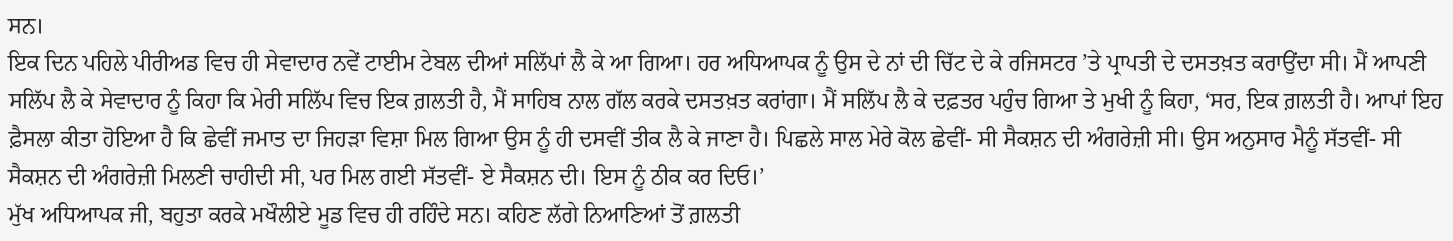ਸਨ।
ਇਕ ਦਿਨ ਪਹਿਲੇ ਪੀਰੀਅਡ ਵਿਚ ਹੀ ਸੇਵਾਦਾਰ ਨਵੇਂ ਟਾਈਮ ਟੇਬਲ ਦੀਆਂ ਸਲਿੱਪਾਂ ਲੈ ਕੇ ਆ ਗਿਆ। ਹਰ ਅਧਿਆਪਕ ਨੂੰ ਉਸ ਦੇ ਨਾਂ ਦੀ ਚਿੱਟ ਦੇ ਕੇ ਰਜਿਸਟਰ ’ਤੇ ਪ੍ਰਾਪਤੀ ਦੇ ਦਸਤਖ਼ਤ ਕਰਾਉਂਦਾ ਸੀ। ਮੈਂ ਆਪਣੀ ਸਲਿੱਪ ਲੈ ਕੇ ਸੇਵਾਦਾਰ ਨੂੰ ਕਿਹਾ ਕਿ ਮੇਰੀ ਸਲਿੱਪ ਵਿਚ ਇਕ ਗ਼ਲਤੀ ਹੈ, ਮੈਂ ਸਾਹਿਬ ਨਾਲ ਗੱਲ ਕਰਕੇ ਦਸਤਖ਼ਤ ਕਰਾਂਗਾ। ਮੈਂ ਸਲਿੱਪ ਲੈ ਕੇ ਦਫ਼ਤਰ ਪਹੁੰਚ ਗਿਆ ਤੇ ਮੁਖੀ ਨੂੰ ਕਿਹਾ, ‘ਸਰ, ਇਕ ਗ਼ਲਤੀ ਹੈ। ਆਪਾਂ ਇਹ ਫ਼ੈਸਲਾ ਕੀਤਾ ਹੋਇਆ ਹੈ ਕਿ ਛੇਵੀਂ ਜਮਾਤ ਦਾ ਜਿਹੜਾ ਵਿਸ਼ਾ ਮਿਲ ਗਿਆ ਉਸ ਨੂੰ ਹੀ ਦਸਵੀਂ ਤੀਕ ਲੈ ਕੇ ਜਾਣਾ ਹੈ। ਪਿਛਲੇ ਸਾਲ ਮੇਰੇ ਕੋਲ ਛੇਵੀਂ- ਸੀ ਸੈਕਸ਼ਨ ਦੀ ਅੰਗਰੇਜ਼ੀ ਸੀ। ਉਸ ਅਨੁਸਾਰ ਮੈਨੂੰ ਸੱਤਵੀਂ- ਸੀ ਸੈਕਸ਼ਨ ਦੀ ਅੰਗਰੇਜ਼ੀ ਮਿਲਣੀ ਚਾਹੀਦੀ ਸੀ, ਪਰ ਮਿਲ ਗਈ ਸੱਤਵੀਂ- ਏ ਸੈਕਸ਼ਨ ਦੀ। ਇਸ ਨੂੰ ਠੀਕ ਕਰ ਦਿਓ।’
ਮੁੱਖ ਅਧਿਆਪਕ ਜੀ, ਬਹੁਤਾ ਕਰਕੇ ਮਖੌਲੀਏ ਮੂਡ ਵਿਚ ਹੀ ਰਹਿੰਦੇ ਸਨ। ਕਹਿਣ ਲੱਗੇ ਨਿਆਣਿਆਂ ਤੋਂ ਗ਼ਲਤੀ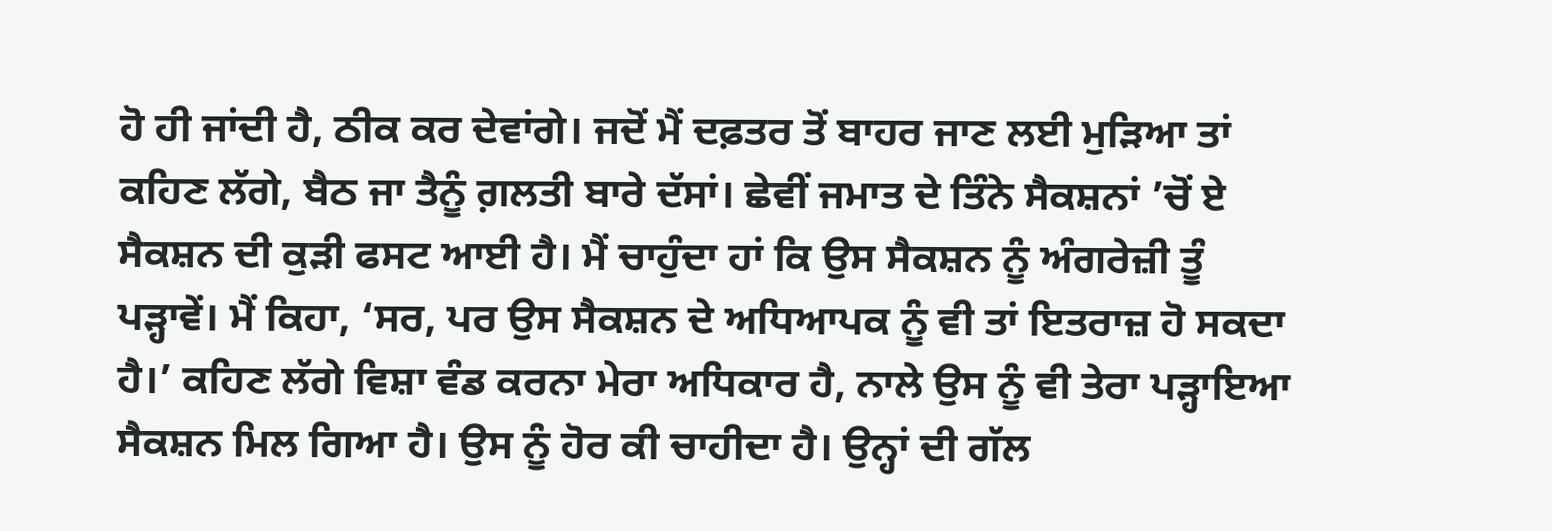ਹੋ ਹੀ ਜਾਂਦੀ ਹੈ, ਠੀਕ ਕਰ ਦੇਵਾਂਗੇ। ਜਦੋਂ ਮੈਂ ਦਫ਼ਤਰ ਤੋਂ ਬਾਹਰ ਜਾਣ ਲਈ ਮੁੜਿਆ ਤਾਂ ਕਹਿਣ ਲੱਗੇ, ਬੈਠ ਜਾ ਤੈਨੂੰ ਗ਼ਲਤੀ ਬਾਰੇ ਦੱਸਾਂ। ਛੇਵੀਂ ਜਮਾਤ ਦੇ ਤਿੰਨੇ ਸੈਕਸ਼ਨਾਂ ’ਚੋਂ ਏ ਸੈਕਸ਼ਨ ਦੀ ਕੁੜੀ ਫਸਟ ਆਈ ਹੈ। ਮੈਂ ਚਾਹੁੰਦਾ ਹਾਂ ਕਿ ਉਸ ਸੈਕਸ਼ਨ ਨੂੰ ਅੰਗਰੇਜ਼ੀ ਤੂੰ ਪੜ੍ਹਾਵੇਂ। ਮੈਂ ਕਿਹਾ, ‘ਸਰ, ਪਰ ਉਸ ਸੈਕਸ਼ਨ ਦੇ ਅਧਿਆਪਕ ਨੂੰ ਵੀ ਤਾਂ ਇਤਰਾਜ਼ ਹੋ ਸਕਦਾ ਹੈ।’ ਕਹਿਣ ਲੱਗੇ ਵਿਸ਼ਾ ਵੰਡ ਕਰਨਾ ਮੇਰਾ ਅਧਿਕਾਰ ਹੈ, ਨਾਲੇ ਉਸ ਨੂੰ ਵੀ ਤੇਰਾ ਪੜ੍ਹਾਇਆ ਸੈਕਸ਼ਨ ਮਿਲ ਗਿਆ ਹੈ। ਉਸ ਨੂੰ ਹੋਰ ਕੀ ਚਾਹੀਦਾ ਹੈ। ਉਨ੍ਹਾਂ ਦੀ ਗੱਲ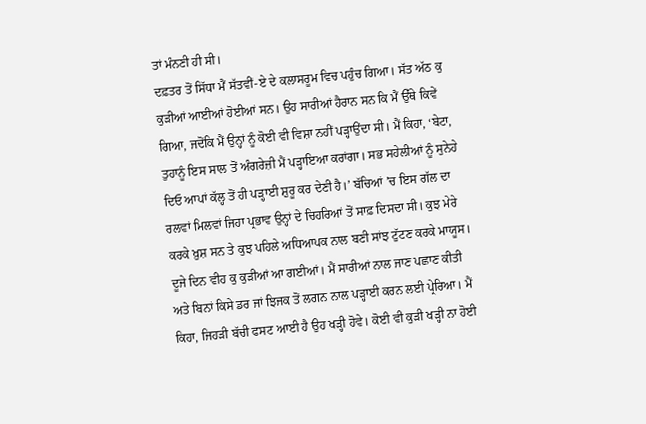ਤਾਂ ਮੰਨਣੀ ਹੀ ਸੀ।
ਦਫ਼ਤਰ ਤੋਂ ਸਿੱਧਾ ਮੈਂ ਸੱਤਵੀਂ-ਏ ਦੇ ਕਲਾਸਰੂਮ ਵਿਚ ਪਹੁੰਚ ਗਿਆ। ਸੱਤ ਅੱਠ ਕੁ ਕੁੜੀਆਂ ਆਈਆਂ ਹੋਈਆਂ ਸਨ। ਉਹ ਸਾਰੀਆਂ ਹੈਰਾਨ ਸਨ ਕਿ ਮੈਂ ਉੱਥੇ ਕਿਵੇਂ ਗਿਆ, ਜਦੋਂਕਿ ਮੈਂ ਉਨ੍ਹਾਂ ਨੂੰ ਕੋਈ ਵੀ ਵਿਸ਼ਾ ਨਹੀਂ ਪੜ੍ਹਾਉਂਦਾ ਸੀ। ਮੈਂ ਕਿਹਾ, ‘ਬੇਟਾ, ਤੁਹਾਨੂੰ ਇਸ ਸਾਲ ਤੋਂ ਅੰਗਰੇਜ਼ੀ ਮੈਂ ਪੜ੍ਹਾਇਆ ਕਰਾਂਗਾ। ਸਭ ਸਹੇਲੀਆਂ ਨੂੰ ਸੁਨੇਹੇ ਦਿਓ ਆਪਾਂ ਕੱਲ੍ਹ ਤੋਂ ਹੀ ਪੜ੍ਹਾਈ ਸ਼ੁਰੂ ਕਰ ਦੇਣੀ ਹੈ।’ ਬੱਚਿਆਂ ’ਚ ਇਸ ਗੱਲ ਦਾ ਰਲਵਾਂ ਮਿਲਵਾਂ ਜਿਹਾ ਪ੍ਰਭਾਵ ਉਨ੍ਹਾਂ ਦੇ ਚਿਹਰਿਆਂ ਤੋਂ ਸਾਫ਼ ਦਿਸਦਾ ਸੀ। ਕੁਝ ਮੇਰੇ ਕਰਕੇ ਖ਼ੁਸ਼ ਸਨ ਤੇ ਕੁਝ ਪਹਿਲੇ ਅਧਿਆਪਕ ਨਾਲ ਬਣੀ ਸਾਂਝ ਟੁੱਟਣ ਕਰਕੇ ਮਾਯੂਸ।
ਦੂਜੇ ਦਿਨ ਵੀਹ ਕੁ ਕੁੜੀਆਂ ਆ ਗਈਆਂ। ਮੈਂ ਸਾਰੀਆਂ ਨਾਲ ਜਾਣ ਪਛਾਣ ਕੀਤੀ ਅਤੇ ਬਿਨਾਂ ਕਿਸੇ ਡਰ ਜਾਂ ਝਿਜਕ ਤੋਂ ਲਗਨ ਨਾਲ ਪੜ੍ਹਾਈ ਕਰਨ ਲਈ ਪ੍ਰੇਰਿਆ। ਮੈਂ ਕਿਹਾ, ਜਿਹੜੀ ਬੱਚੀ ਫਸਟ ਆਈ ਹੈ ਉਹ ਖੜ੍ਹੀ ਹੋਵੇ। ਕੋਈ ਵੀ ਕੁੜੀ ਖੜ੍ਹੀ ਨਾ ਹੋਈ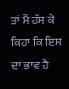ਤਾਂ ਮੈਂ ਹੱਸ ਕੇ ਕਿਹਾ ਕਿ ਇਸ ਦਾ ਭਾਵ ਹੈ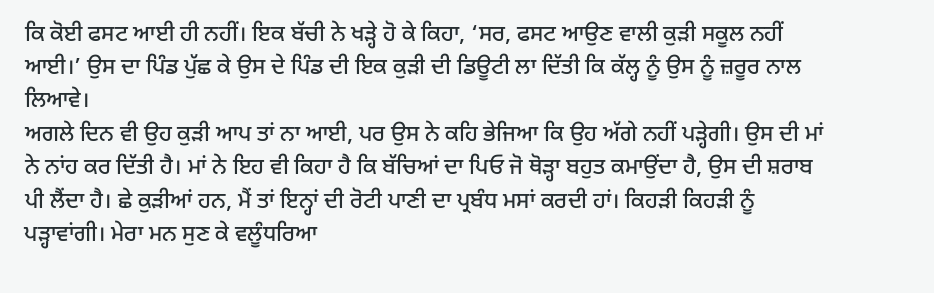ਕਿ ਕੋਈ ਫਸਟ ਆਈ ਹੀ ਨਹੀਂ। ਇਕ ਬੱਚੀ ਨੇ ਖੜ੍ਹੇ ਹੋ ਕੇ ਕਿਹਾ, ‘ਸਰ, ਫਸਟ ਆਉਣ ਵਾਲੀ ਕੁੜੀ ਸਕੂਲ ਨਹੀਂ ਆਈ।’ ਉਸ ਦਾ ਪਿੰਡ ਪੁੱਛ ਕੇ ਉਸ ਦੇ ਪਿੰਡ ਦੀ ਇਕ ਕੁੜੀ ਦੀ ਡਿਊਟੀ ਲਾ ਦਿੱਤੀ ਕਿ ਕੱਲ੍ਹ ਨੂੰ ਉਸ ਨੂੰ ਜ਼ਰੂਰ ਨਾਲ ਲਿਆਵੇ।
ਅਗਲੇ ਦਿਨ ਵੀ ਉਹ ਕੁੜੀ ਆਪ ਤਾਂ ਨਾ ਆਈ, ਪਰ ਉਸ ਨੇ ਕਹਿ ਭੇਜਿਆ ਕਿ ਉਹ ਅੱਗੇ ਨਹੀਂ ਪੜ੍ਹੇਗੀ। ਉਸ ਦੀ ਮਾਂ ਨੇ ਨਾਂਹ ਕਰ ਦਿੱਤੀ ਹੈ। ਮਾਂ ਨੇ ਇਹ ਵੀ ਕਿਹਾ ਹੈ ਕਿ ਬੱਚਿਆਂ ਦਾ ਪਿਓ ਜੋ ਥੋੜ੍ਹਾ ਬਹੁਤ ਕਮਾਉਂਦਾ ਹੈ, ਉਸ ਦੀ ਸ਼ਰਾਬ ਪੀ ਲੈਂਦਾ ਹੈ। ਛੇ ਕੁੜੀਆਂ ਹਨ, ਮੈਂ ਤਾਂ ਇਨ੍ਹਾਂ ਦੀ ਰੋਟੀ ਪਾਣੀ ਦਾ ਪ੍ਰਬੰਧ ਮਸਾਂ ਕਰਦੀ ਹਾਂ। ਕਿਹੜੀ ਕਿਹੜੀ ਨੂੰ ਪੜ੍ਹਾਵਾਂਗੀ। ਮੇਰਾ ਮਨ ਸੁਣ ਕੇ ਵਲੂੰਧਰਿਆ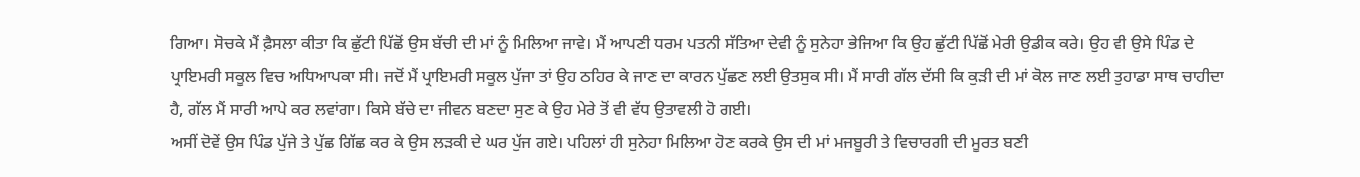ਗਿਆ। ਸੋਚਕੇ ਮੈਂ ਫ਼ੈਸਲਾ ਕੀਤਾ ਕਿ ਛੁੱਟੀ ਪਿੱਛੋਂ ਉਸ ਬੱਚੀ ਦੀ ਮਾਂ ਨੂੰ ਮਿਲਿਆ ਜਾਵੇ। ਮੈਂ ਆਪਣੀ ਧਰਮ ਪਤਨੀ ਸੱਤਿਆ ਦੇਵੀ ਨੂੰ ਸੁਨੇਹਾ ਭੇਜਿਆ ਕਿ ਉਹ ਛੁੱਟੀ ਪਿੱਛੋਂ ਮੇਰੀ ਉਡੀਕ ਕਰੇ। ਉਹ ਵੀ ਉਸੇ ਪਿੰਡ ਦੇ ਪ੍ਰਾਇਮਰੀ ਸਕੂਲ ਵਿਚ ਅਧਿਆਪਕਾ ਸੀ। ਜਦੋਂ ਮੈਂ ਪ੍ਰਾਇਮਰੀ ਸਕੂਲ ਪੁੱਜਾ ਤਾਂ ਉਹ ਠਹਿਰ ਕੇ ਜਾਣ ਦਾ ਕਾਰਨ ਪੁੱਛਣ ਲਈ ਉਤਸੁਕ ਸੀ। ਮੈਂ ਸਾਰੀ ਗੱਲ ਦੱਸੀ ਕਿ ਕੁੜੀ ਦੀ ਮਾਂ ਕੋਲ ਜਾਣ ਲਈ ਤੁਹਾਡਾ ਸਾਥ ਚਾਹੀਦਾ ਹੈ, ਗੱਲ ਮੈਂ ਸਾਰੀ ਆਪੇ ਕਰ ਲਵਾਂਗਾ। ਕਿਸੇ ਬੱਚੇ ਦਾ ਜੀਵਨ ਬਣਦਾ ਸੁਣ ਕੇ ਉਹ ਮੇਰੇ ਤੋਂ ਵੀ ਵੱਧ ਉਤਾਵਲੀ ਹੋ ਗਈ।
ਅਸੀਂ ਦੋਵੇਂ ਉਸ ਪਿੰਡ ਪੁੱਜੇ ਤੇ ਪੁੱਛ ਗਿੱਛ ਕਰ ਕੇ ਉਸ ਲੜਕੀ ਦੇ ਘਰ ਪੁੱਜ ਗਏ। ਪਹਿਲਾਂ ਹੀ ਸੁਨੇਹਾ ਮਿਲਿਆ ਹੋਣ ਕਰਕੇ ਉਸ ਦੀ ਮਾਂ ਮਜਬੂਰੀ ਤੇ ਵਿਚਾਰਗੀ ਦੀ ਮੂਰਤ ਬਣੀ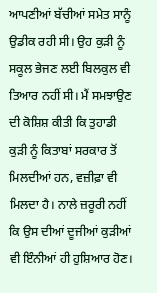ਆਪਣੀਆਂ ਬੱਚੀਆਂ ਸਮੇਤ ਸਾਨੂੰ ਉਡੀਕ ਰਹੀ ਸੀ। ਉਹ ਕੁੜੀ ਨੂੰ ਸਕੂਲ ਭੇਜਣ ਲਈ ਬਿਲਕੁਲ ਵੀ ਤਿਆਰ ਨਹੀਂ ਸੀ। ਮੈਂ ਸਮਝਾਉਣ ਦੀ ਕੋਸ਼ਿਸ਼ ਕੀਤੀ ਕਿ ਤੁਹਾਡੀ ਕੁੜੀ ਨੂੰ ਕਿਤਾਬਾਂ ਸਰਕਾਰ ਤੋਂ ਮਿਲਦੀਆਂ ਹਨ, ਵਜ਼ੀਫ਼ਾ ਵੀ ਮਿਲਦਾ ਹੈ। ਨਾਲੇ ਜ਼ਰੂਰੀ ਨਹੀਂ ਕਿ ਉਸ ਦੀਆਂ ਦੂਜੀਆਂ ਕੁੜੀਆਂ ਵੀ ਇੰਨੀਆਂ ਹੀ ਹੁਸ਼ਿਆਰ ਹੋਣ।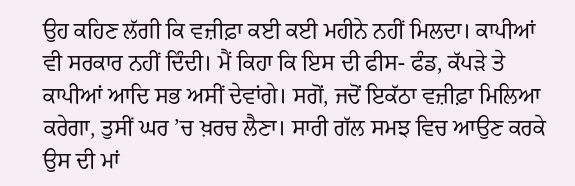ਉਹ ਕਹਿਣ ਲੱਗੀ ਕਿ ਵਜ਼ੀਫ਼ਾ ਕਈ ਕਈ ਮਹੀਨੇ ਨਹੀਂ ਮਿਲਦਾ। ਕਾਪੀਆਂ ਵੀ ਸਰਕਾਰ ਨਹੀਂ ਦਿੰਦੀ। ਮੈਂ ਕਿਹਾ ਕਿ ਇਸ ਦੀ ਫੀਸ- ਫੰਡ, ਕੱਪੜੇ ਤੇ ਕਾਪੀਆਂ ਆਦਿ ਸਭ ਅਸੀਂ ਦੇਵਾਂਗੇ। ਸਗੋਂ, ਜਦੋਂ ਇਕੱਠਾ ਵਜ਼ੀਫ਼ਾ ਮਿਲਿਆ ਕਰੇਗਾ, ਤੁਸੀਂ ਘਰ ’ਚ ਖ਼ਰਚ ਲੈਣਾ। ਸਾਰੀ ਗੱਲ ਸਮਝ ਵਿਚ ਆਉਣ ਕਰਕੇ ਉਸ ਦੀ ਮਾਂ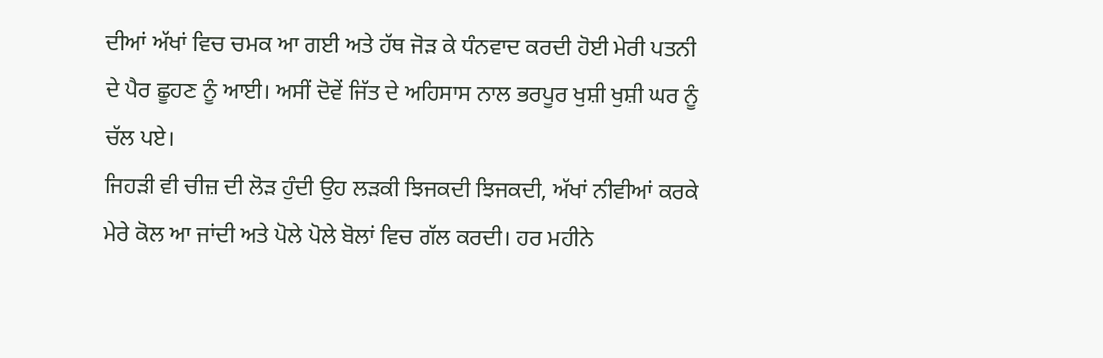ਦੀਆਂ ਅੱਖਾਂ ਵਿਚ ਚਮਕ ਆ ਗਈ ਅਤੇ ਹੱਥ ਜੋੜ ਕੇ ਧੰਨਵਾਦ ਕਰਦੀ ਹੋਈ ਮੇਰੀ ਪਤਨੀ ਦੇ ਪੈਰ ਛੂਹਣ ਨੂੰ ਆਈ। ਅਸੀਂ ਦੋਵੇਂ ਜਿੱਤ ਦੇ ਅਹਿਸਾਸ ਨਾਲ ਭਰਪੂਰ ਖੁਸ਼ੀ ਖੁਸ਼ੀ ਘਰ ਨੂੰ ਚੱਲ ਪਏ।
ਜਿਹੜੀ ਵੀ ਚੀਜ਼ ਦੀ ਲੋੜ ਹੁੰਦੀ ਉਹ ਲੜਕੀ ਝਿਜਕਦੀ ਝਿਜਕਦੀ, ਅੱਖਾਂ ਨੀਵੀਆਂ ਕਰਕੇ ਮੇਰੇ ਕੋਲ ਆ ਜਾਂਦੀ ਅਤੇ ਪੋਲੇ ਪੋਲੇ ਬੋਲਾਂ ਵਿਚ ਗੱਲ ਕਰਦੀ। ਹਰ ਮਹੀਨੇ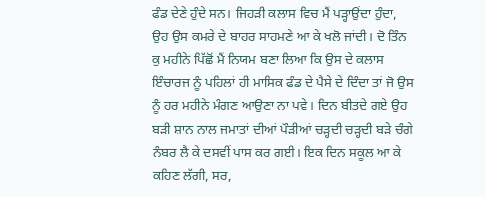ਫੰਡ ਦੇਣੇ ਹੁੰਦੇ ਸਨ। ਜਿਹੜੀ ਕਲਾਸ ਵਿਚ ਮੈਂ ਪੜ੍ਹਾਉਂਦਾ ਹੁੰਦਾ, ਉਹ ਉਸ ਕਮਰੇ ਦੇ ਬਾਹਰ ਸਾਹਮਣੇ ਆ ਕੇ ਖਲੋ ਜਾਂਦੀ। ਦੋ ਤਿੰਨ ਕੁ ਮਹੀਨੇ ਪਿੱਛੋਂ ਮੈਂ ਨਿਯਮ ਬਣਾ ਲਿਆ ਕਿ ਉਸ ਦੇ ਕਲਾਸ ਇੰਚਾਰਜ ਨੂੰ ਪਹਿਲਾਂ ਹੀ ਮਾਸਿਕ ਫੰਡ ਦੇ ਪੈਸੇ ਦੇ ਦਿੰਦਾ ਤਾਂ ਜੋ ਉਸ ਨੂੰ ਹਰ ਮਹੀਨੇ ਮੰਗਣ ਆਉਣਾ ਨਾ ਪਵੇ। ਦਿਨ ਬੀਤਦੇ ਗਏ ਉਹ ਬੜੀ ਸ਼ਾਨ ਨਾਲ ਜਮਾਤਾਂ ਦੀਆਂ ਪੌੜੀਆਂ ਚੜ੍ਹਦੀ ਚੜ੍ਹਦੀ ਬੜੇ ਚੰਗੇ ਨੰਬਰ ਲੈ ਕੇ ਦਸਵੀਂ ਪਾਸ ਕਰ ਗਈ। ਇਕ ਦਿਨ ਸਕੂਲ ਆ ਕੇ ਕਹਿਣ ਲੱਗੀ, ਸਰ,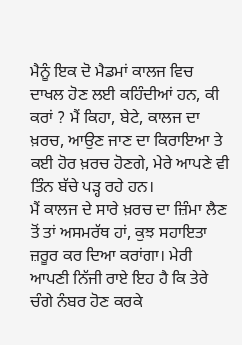ਮੈਨੂੰ ਇਕ ਦੋ ਮੈਡਮਾਂ ਕਾਲਜ ਵਿਚ ਦਾਖਲ ਹੋਣ ਲਈ ਕਹਿੰਦੀਆਂ ਹਨ, ਕੀ ਕਰਾਂ ? ਮੈਂ ਕਿਹਾ, ਬੇਟੇ, ਕਾਲਜ ਦਾ ਖ਼ਰਚ, ਆਉਣ ਜਾਣ ਦਾ ਕਿਰਾਇਆ ਤੇ ਕਈ ਹੋਰ ਖ਼ਰਚ ਹੋਣਗੇ, ਮੇਰੇ ਆਪਣੇ ਵੀ ਤਿੰਨ ਬੱਚੇ ਪੜ੍ਹ ਰਹੇ ਹਨ।
ਮੈਂ ਕਾਲਜ ਦੇ ਸਾਰੇ ਖ਼ਰਚ ਦਾ ਜ਼ਿੰਮਾ ਲੈਣ ਤੋਂ ਤਾਂ ਅਸਮਰੱਥ ਹਾਂ, ਕੁਝ ਸਹਾਇਤਾ ਜ਼ਰੂਰ ਕਰ ਦਿਆ ਕਰਾਂਗਾ। ਮੇਰੀ ਆਪਣੀ ਨਿੱਜੀ ਰਾਏ ਇਹ ਹੈ ਕਿ ਤੇਰੇ ਚੰਗੇ ਨੰਬਰ ਹੋਣ ਕਰਕੇ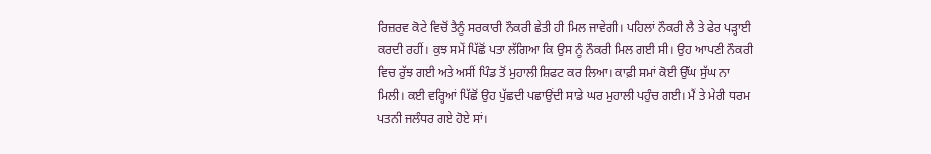ਰਿਜ਼ਰਵ ਕੋਟੇ ਵਿਚੋਂ ਤੈਨੂੰ ਸਰਕਾਰੀ ਨੌਕਰੀ ਛੇਤੀ ਹੀ ਮਿਲ ਜਾਵੇਗੀ। ਪਹਿਲਾਂ ਨੌਕਰੀ ਲੈ ਤੇ ਫੇਰ ਪੜ੍ਹਾਈ ਕਰਦੀ ਰਹੀਂ। ਕੁਝ ਸਮੇਂ ਪਿੱਛੋਂ ਪਤਾ ਲੱਗਿਆ ਕਿ ਉਸ ਨੂੰ ਨੌਕਰੀ ਮਿਲ ਗਈ ਸੀ। ਉਹ ਆਪਣੀ ਨੌਕਰੀ ਵਿਚ ਰੁੱਝ ਗਈ ਅਤੇ ਅਸੀਂ ਪਿੰਡ ਤੋਂ ਮੁਹਾਲੀ ਸ਼ਿਫਟ ਕਰ ਲਿਆ। ਕਾਫ਼ੀ ਸਮਾਂ ਕੋਈ ਉੱਘ ਸੁੱਘ ਨਾ ਮਿਲੀ। ਕਈ ਵਰ੍ਹਿਆਂ ਪਿੱਛੋਂ ਉਹ ਪੁੱਛਦੀ ਪਛਾਉਂਦੀ ਸਾਡੇ ਘਰ ਮੁਹਾਲੀ ਪਹੁੰਚ ਗਈ। ਮੈਂ ਤੇ ਮੇਰੀ ਧਰਮ ਪਤਨੀ ਜਲੰਧਰ ਗਏ ਹੋਏ ਸਾਂ।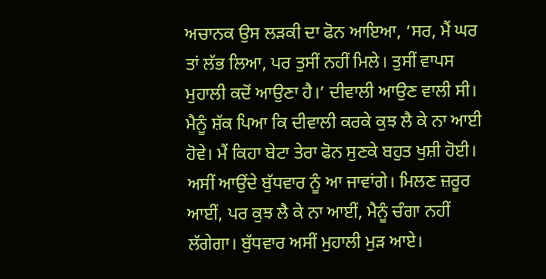ਅਚਾਨਕ ਉਸ ਲੜਕੀ ਦਾ ਫੋਨ ਆਇਆ, ‘ਸਰ, ਮੈਂ ਘਰ ਤਾਂ ਲੱਭ ਲਿਆ, ਪਰ ਤੁਸੀਂ ਨਹੀਂ ਮਿਲੇ। ਤੁਸੀਂ ਵਾਪਸ ਮੁਹਾਲੀ ਕਦੋਂ ਆਉਣਾ ਹੈ।’ ਦੀਵਾਲੀ ਆਉਣ ਵਾਲੀ ਸੀ। ਮੈਨੂੰ ਸ਼ੱਕ ਪਿਆ ਕਿ ਦੀਵਾਲੀ ਕਰਕੇ ਕੁਝ ਲੈ ਕੇ ਨਾ ਆਈ ਹੋਵੇ। ਮੈਂ ਕਿਹਾ ਬੇਟਾ ਤੇਰਾ ਫੋਨ ਸੁਣਕੇ ਬਹੁਤ ਖੁਸ਼ੀ ਹੋਈ। ਅਸੀਂ ਆਉਂਦੇ ਬੁੱਧਵਾਰ ਨੂੰ ਆ ਜਾਵਾਂਗੇ। ਮਿਲਣ ਜ਼ਰੂਰ ਆਈਂ, ਪਰ ਕੁਝ ਲੈ ਕੇ ਨਾ ਆਈਂ, ਮੈਨੂੰ ਚੰਗਾ ਨਹੀਂ ਲੱਗੇਗਾ। ਬੁੱਧਵਾਰ ਅਸੀਂ ਮੁਹਾਲੀ ਮੁੜ ਆਏ।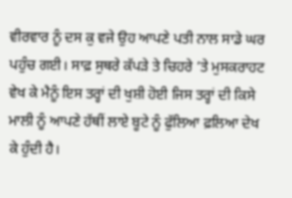ਵੀਰਵਾਰ ਨੂੰ ਦਸ ਕੁ ਵਜੇ ਉਹ ਆਪਣੇ ਪਤੀ ਨਾਲ ਸਾਡੇ ਘਰ ਪਹੁੰਚ ਗਈ। ਸਾਫ਼ ਸੁਥਰੇ ਕੱਪੜੇ ਤੇ ਚਿਹਰੇ ’ਤੇ ਮੁਸਕਰਾਹਟ ਵੇਖ ਕੇ ਮੈਨੂੰ ਇਸ ਤਰ੍ਹਾਂ ਦੀ ਖੁਸ਼ੀ ਹੋਈ ਜਿਸ ਤਰ੍ਹਾਂ ਦੀ ਕਿਸੇ ਮਾਲੀ ਨੂੰ ਆਪਣੇ ਹੱਥੀਂ ਲਾਏ ਬੂਟੇ ਨੂੰ ਫੁੱਲਿਆ ਫ਼ਲਿਆ ਦੇਖ ਕੇ ਹੁੰਦੀ ਹੈ।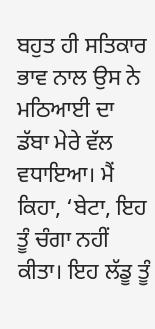ਬਹੁਤ ਹੀ ਸਤਿਕਾਰ ਭਾਵ ਨਾਲ ਉਸ ਨੇ ਮਠਿਆਈ ਦਾ ਡੱਬਾ ਮੇਰੇ ਵੱਲ ਵਧਾਇਆ। ਮੈਂ ਕਿਹਾ, ‘ਬੇਟਾ, ਇਹ ਤੂੰ ਚੰਗਾ ਨਹੀਂ ਕੀਤਾ। ਇਹ ਲੱਡੂ ਤੂੰ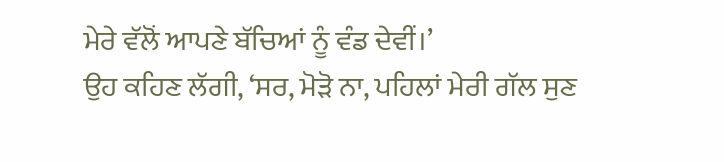ਮੇਰੇ ਵੱਲੋਂ ਆਪਣੇ ਬੱਚਿਆਂ ਨੂੰ ਵੰਡ ਦੇਵੀਂ।’
ਉਹ ਕਹਿਣ ਲੱਗੀ, ‘ਸਰ, ਮੋੜੋ ਨਾ, ਪਹਿਲਾਂ ਮੇਰੀ ਗੱਲ ਸੁਣ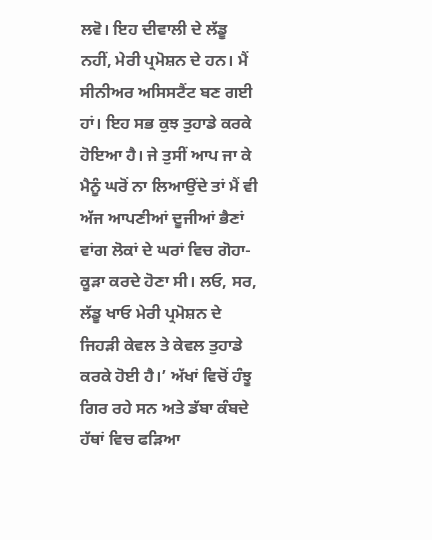ਲਵੋ। ਇਹ ਦੀਵਾਲੀ ਦੇ ਲੱਡੂ ਨਹੀਂ, ਮੇਰੀ ਪ੍ਰਮੋਸ਼ਨ ਦੇ ਹਨ। ਮੈਂ ਸੀਨੀਅਰ ਅਸਿਸਟੈਂਟ ਬਣ ਗਈ ਹਾਂ। ਇਹ ਸਭ ਕੁਝ ਤੁਹਾਡੇ ਕਰਕੇ ਹੋਇਆ ਹੈ। ਜੇ ਤੁਸੀਂ ਆਪ ਜਾ ਕੇ ਮੈਨੂੰ ਘਰੋਂ ਨਾ ਲਿਆਉਂਦੇ ਤਾਂ ਮੈਂ ਵੀ ਅੱਜ ਆਪਣੀਆਂ ਦੂਜੀਆਂ ਭੈਣਾਂ ਵਾਂਗ ਲੋਕਾਂ ਦੇ ਘਰਾਂ ਵਿਚ ਗੋਹਾ-ਕੂੜਾ ਕਰਦੇ ਹੋਣਾ ਸੀ। ਲਓ, ਸਰ, ਲੱਡੂ ਖਾਓ ਮੇਰੀ ਪ੍ਰਮੋਸ਼ਨ ਦੇ ਜਿਹੜੀ ਕੇਵਲ ਤੇ ਕੇਵਲ ਤੁਹਾਡੇ ਕਰਕੇ ਹੋਈ ਹੈ।’ ਅੱਖਾਂ ਵਿਚੋਂ ਹੰਝੂ ਗਿਰ ਰਹੇ ਸਨ ਅਤੇ ਡੱਬਾ ਕੰਬਦੇ ਹੱਥਾਂ ਵਿਚ ਫੜਿਆ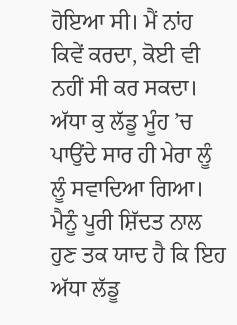ਹੋਇਆ ਸੀ। ਮੈਂ ਨਾਂਹ ਕਿਵੇਂ ਕਰਦਾ, ਕੋਈ ਵੀ ਨਹੀਂ ਸੀ ਕਰ ਸਕਦਾ। ਅੱਧਾ ਕੁ ਲੱਡੂ ਮੂੰਹ ’ਚ ਪਾਉਂਦੇ ਸਾਰ ਹੀ ਮੇਰਾ ਲੂੰ ਲੂੰ ਸਵਾਦਿਆ ਗਿਆ। ਮੈਨੂੰ ਪੂਰੀ ਸ਼ਿੱਦਤ ਨਾਲ ਹੁਣ ਤਕ ਯਾਦ ਹੈ ਕਿ ਇਹ ਅੱਧਾ ਲੱਡੂ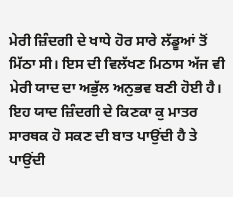ਮੇਰੀ ਜ਼ਿੰਦਗੀ ਦੇ ਖਾਧੇ ਹੋਰ ਸਾਰੇ ਲੱਡੂਆਂ ਤੋਂ ਮਿੱਠਾ ਸੀ। ਇਸ ਦੀ ਵਿਲੱਖਣ ਮਿਠਾਸ ਅੱਜ ਵੀ ਮੇਰੀ ਯਾਦ ਦਾ ਅਭੁੱਲ ਅਨੁਭਵ ਬਣੀ ਹੋਈ ਹੈ। ਇਹ ਯਾਦ ਜ਼ਿੰਦਗੀ ਦੇ ਕਿਣਕਾ ਕੁ ਮਾਤਰ ਸਾਰਥਕ ਹੋ ਸਕਣ ਦੀ ਬਾਤ ਪਾਉਂਦੀ ਹੈ ਤੇ ਪਾਉਂਦੀ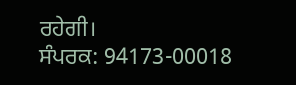ਰਹੇਗੀ।
ਸੰਪਰਕ: 94173-00018